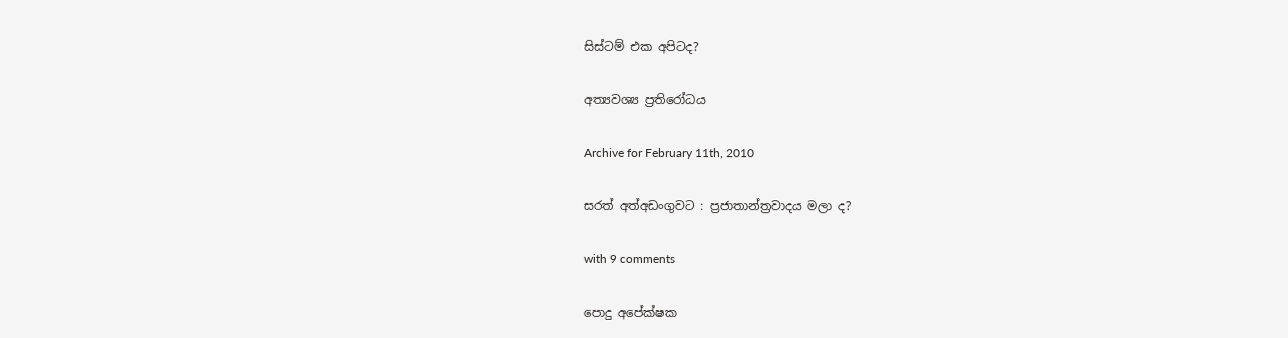සිස්ටම් එක අපිටද?

අත්‍යවශ්‍ය ප්‍රතිරෝධය

Archive for February 11th, 2010

සරත් අත්අඩංගුවට : ප්‍රජාතාන්ත්‍රවාදය මලා ද?

with 9 comments

පොදු අපේක්ෂක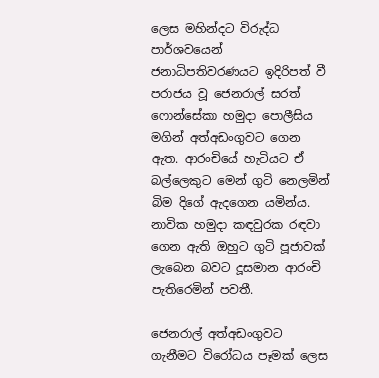ලෙස මහින්දට විරුද්ධ පාර්ශවයෙන් ජනාධිපතිවරණයට ඉදිරිපත් වී පරාජය වූ ජෙනරාල් සරත් ෆොන්සේකා හමුදා පොලීසිය මගින් අත්අඩංගුවට ගෙන ඇත. ආරංචියේ හැටියට ඒ බල්ලෙකුට මෙන් ගුටි නෙලමින් බිම දිගේ ඇදගෙන යමින්ය. නාවික හමුදා කඳවුරක රඳවා ගෙන ඇති ඔහුට ගුටි පූජාවක් ලැබෙන බවට දූසමාන ආරංචි පැතිරෙමින් පවතී.

ජෙනරාල් අත්අඩංගුවට ගැනීමට විරෝධය පෑමක් ලෙස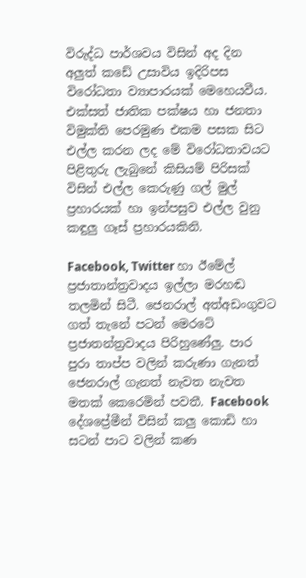විරුද්ධ පාර්ශවය විසින් අද දින අලුත් කඩේ උසාවිය ඉදිරිපස විරෝධතා ව්‍යාපාරයක් මෙහෙයවීය. එක්සත් ජාතික පක්ෂය හා ජනතා විමුක්ති පෙරමුණ එකම පසක සිට එල්ල කරන ලද මේ විරෝධතාවයට පිළිතුරු ලැබුනේ කිසියම් පිරිසක් විසින් එල්ල කෙරුණු ගල් මුල් ප්‍රහාරයක් හා ඉන්පසුව එල්ල වුනු කඳුලු ගෑස් ප්‍රහාරයකිනි.

Facebook, Twitter හා ඊමේල් ප්‍රජාතාන්ත්‍රවාදය ඉල්ලා මරහඬ තලමින් සිටී. ජෙනරාල් අත්අඩංගුවට ගත් තැනේ පටන් මෙරටේ ප්‍රජාතන්ත්‍රවාදය පිරිහුණේලු. පාර පුරා තාප්ප වලින් කරුණා ගැනත් ජෙනරාල් ගැනත් නැවත නැවත මතක් කෙරෙමින් පවතී. Facebook දේශප්‍රේමීන් විසින් කලු කොඩි හා සටන් පාට වලින් කණ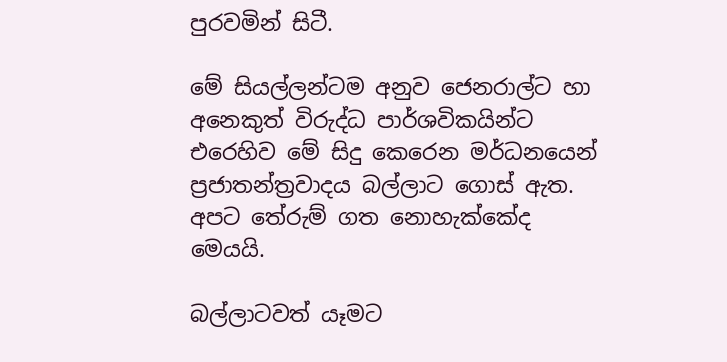පුරවමින් සිටී.

මේ සියල්ලන්ටම අනුව ජෙනරාල්ට හා අනෙකුත් විරුද්ධ පාර්ශවිකයින්ට එරෙහිව මේ සිදු කෙරෙන මර්ධනයෙන් ප්‍රජාතන්ත්‍රවාදය බල්ලාට ගොස් ඇත. අපට තේරුම් ගත නොහැක්කේද මෙයයි.

බල්ලාටවත් යෑමට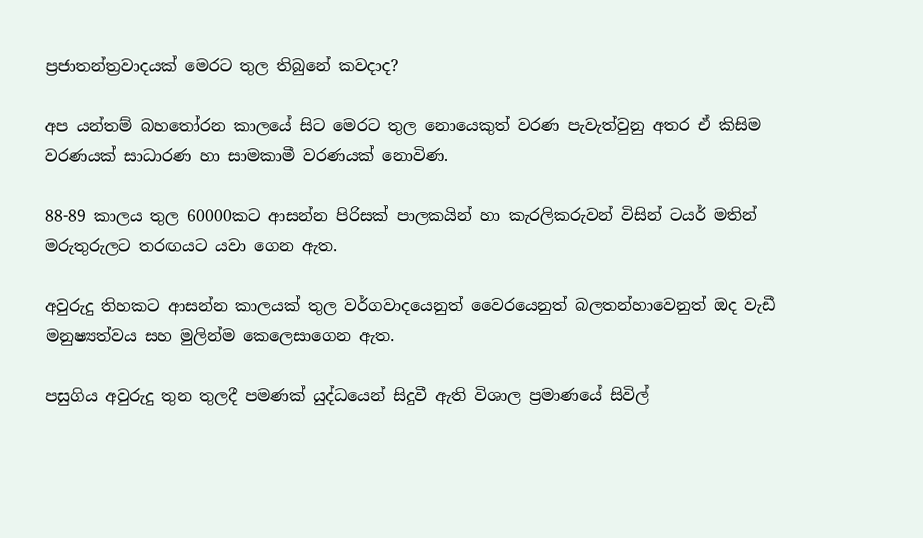ප්‍රජාතන්ත්‍රවාදයක් මෙරට තුල තිබුනේ කවදාද?

අප යන්තම් බහතෝරන කාලයේ සිට මෙරට තුල නොයෙකුත් වරණ පැවැත්වුනු අතර ඒ කිසිම වරණයක් සාධාරණ හා සාමකාමී වරණයක් නොවිණ.

88-89 කාලය තුල 60000කට ආසන්න පිරිසක් පාලකයින් හා කැරලිකරුවන් විසින් ටයර් මතින් මරුතුරුලට තරඟයට යවා ගෙන ඇත.

අවුරුදු තිහකට ආසන්න කාලයක් තුල වර්ගවාදයෙනුත් වෛරයෙනුත් බලතන්හාවෙනුත් ඔද වැඩී මනුෂ්‍යත්වය සහ මුලින්ම කෙලෙසාගෙන ඇත.

පසුගිය අවුරුදු තුන තුලදී පමණක් යුද්ධයෙන් සිදුවී ඇති විශාල ප්‍රමාණයේ සිවිල්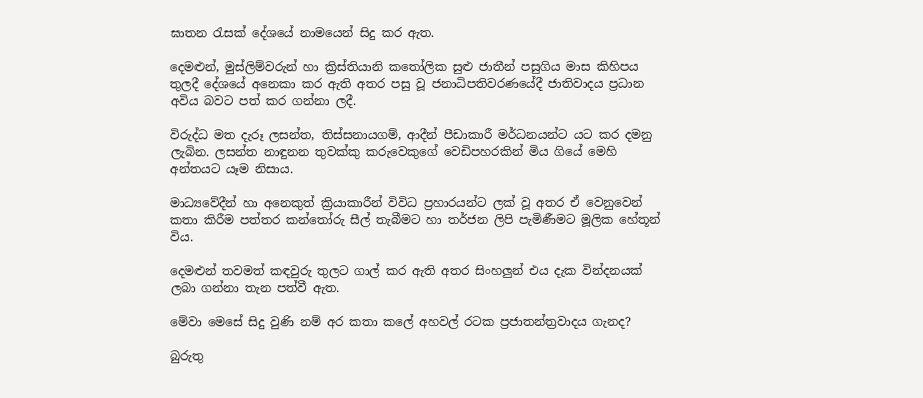ඝාතන රැසක් දේශයේ නාමයෙන් සිදු කර ඇත.

දෙමළුන්, මුස්ලිම්වරුන් හා ක්‍රිස්තියානි කතෝලික සුළු ජාතීන් පසුගිය මාස කිහිපය තුලදී දේශයේ අනෙකා කර ඇති අතර පසු වූ ජනාධිපතිවරණයේදී ජාතිවාදය ප්‍රධාන අවිය බවට පත් කර ගන්නා ලදී.

විරුද්ධ මත දැරූ ලසන්ත, තිස්සනායගම්, ආදීන් පීඩාකාරී මර්ධනයන්ට යට කර දමනු ලැබින. ලසන්ත නාඳුනන තුවක්කු කරුවෙකුගේ වෙඩිපහරකින් මිය ගියේ මෙහි අන්තයට යෑම නිසාය.

මාධ්‍යවේදීන් හා අනෙකුත් ක්‍රියාකාරීන් විවිධ ප්‍රහාරයන්ට ලක් වූ අතර ඒ වෙනුවෙන් කතා කිරීම පත්තර කන්තෝරු සීල් තැබීමට හා තර්ජන ලිපි පැමිණීමට මූලික හේතූන් විය.

දෙමළුන් තවමත් කඳවුරු තුලට ගාල් කර ඇති අතර සිංහලුන් එය දැක වින්දනයක් ලබා ගන්නා තැන පත්වී ඇත.

මේවා මෙසේ සිදු වුණි නම් අර කතා කලේ අහවල් රටක ප්‍රජාතන්ත්‍රවාදය ගැනද?

බුරුතු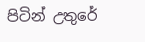පිටින් උතුරේ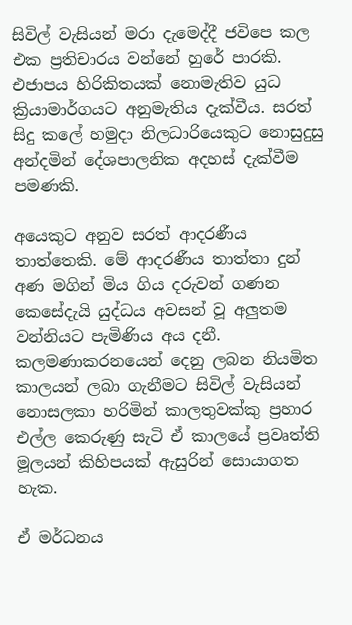සිවිල් වැසියන් මරා දැමෙද්දී ජවිපෙ කල එක ප්‍රතිචාරය වන්නේ හුරේ පාරකි. එජාපය හිරිකිතයක් නොමැතිව යුධ ක්‍රියාමාර්ගයට අනුමැතිය දැක්වීය. සරත් සිදු කලේ හමුදා නිලධාරියෙකුට නොසුදුසු අන්දමින් දේශපාලනික අදහස් දැක්වීම පමණකි.

අයෙකුට අනුව සරත් ආදරණීය තාත්තෙකි. මේ ආදරණීය තාත්තා දුන් අණ මගින් මිය ගිය දරුවන් ගණන කෙසේදැයි යුද්ධය අවසන් වූ අලුතම වන්නියට පැමිණිය අය දනී. කලමණාකරනයෙන් දෙනු ලබන නියමිත කාලයන් ලබා ගැනීමට සිවිල් වැසියන්  නොසලකා හරිමින් කාලතුවක්කු ප්‍රහාර එල්ල කෙරුණු සැටි ඒ කාලයේ ප්‍රවෘත්ති මූලයන් කිහිපයක් ඇසුරින් සොයාගත හැක.

ඒ මර්ධනය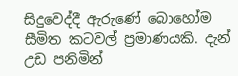සිදුවෙද්දී ඇරුණේ බොහෝම සීමිත කටවල් ප්‍රමාණයකි. දැන් උඩ පනිමින්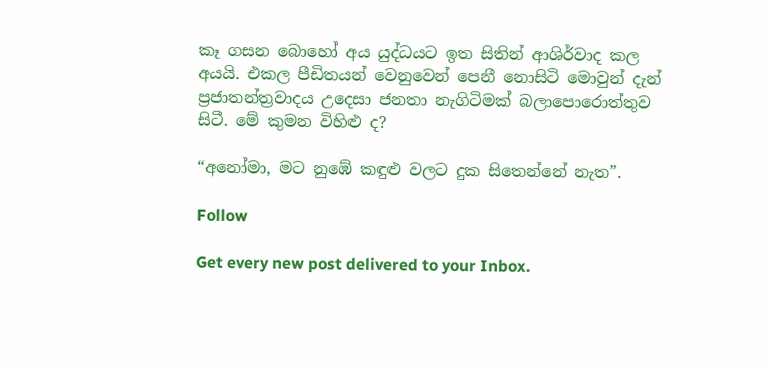කෑ ගසන බොහෝ අය යුද්ධයට ඉත සිතින් ආශිර්වාද කල අයයි. එකල පීඩිතයන් වෙනුවෙන් පෙනී නොසිටි මොවුන් දැන් ප්‍රජාතන්ත්‍රවාදය උදෙසා ජනතා නැගිටිමක් බලාපොරොත්තුව සිටී. මේ කුමන විහිළු ද?

“අනෝමා, මට නුඹේ කඳුළු වලට දුක සිතෙන්නේ නැත”.

Follow

Get every new post delivered to your Inbox.